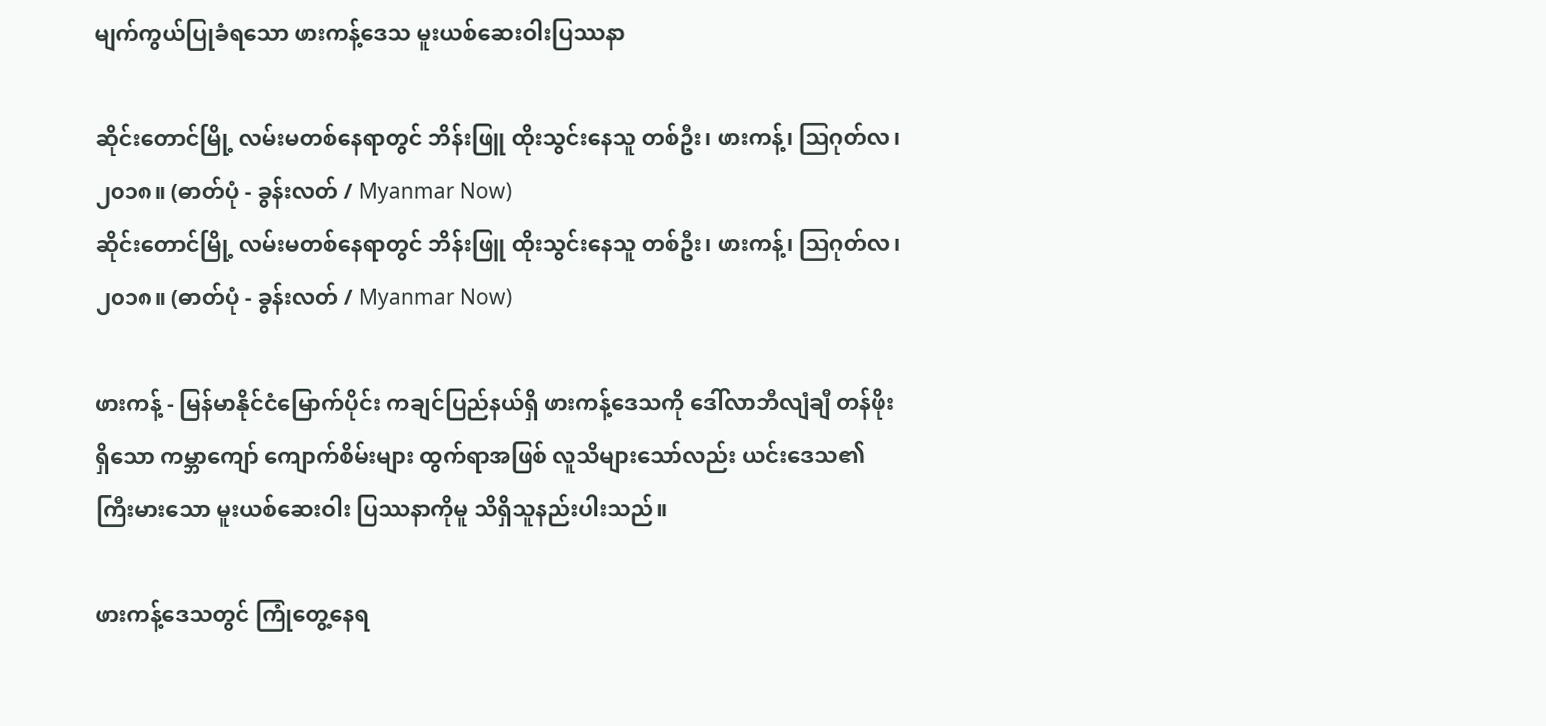မျက်ကွယ်ပြုခံရသော ဖားကန့်ဒေသ မူးယစ်ဆေးဝါးပြဿနာ

ဆိုင်းတောင်မြို့ လမ်းမတစ်နေရာတွင် ဘိန်းဖြူ ထိုးသွင်းနေသူ တစ်ဦး၊ ဖားကန့်၊ ဩဂုတ်လ၊ ၂၀၁၈။ (ဓာတ်ပုံ - ခွန်းလတ် / Myanmar Now)
ဆိုင်းတောင်မြို့ လမ်းမတစ်နေရာတွင် ဘိန်းဖြူ ထိုးသွင်းနေသူ တစ်ဦး၊ ဖားကန့်၊ ဩဂုတ်လ၊ ၂၀၁၈။ (ဓာတ်ပုံ - ခွန်းလတ် / Myanmar Now)

ဖားကန့် - မြန်မာနိုင်ငံမြောက်ပိုင်း ကချင်ပြည်နယ်ရှိ ဖားကန့်ဒေသကို ဒေါ်လာဘီလျံချီ တန်ဖိုးရှိသော ကမ္ဘာကျော် ကျောက်စိမ်းများ ထွက်ရာအဖြစ် လူသိများသော်လည်း ယင်းဒေသ၏ ကြီးမားသော မူးယစ်ဆေးဝါး ပြဿနာကိုမူ သိရှိသူနည်းပါးသည်။

ဖားကန့်ဒေသတွင် ကြုံတွေ့နေရ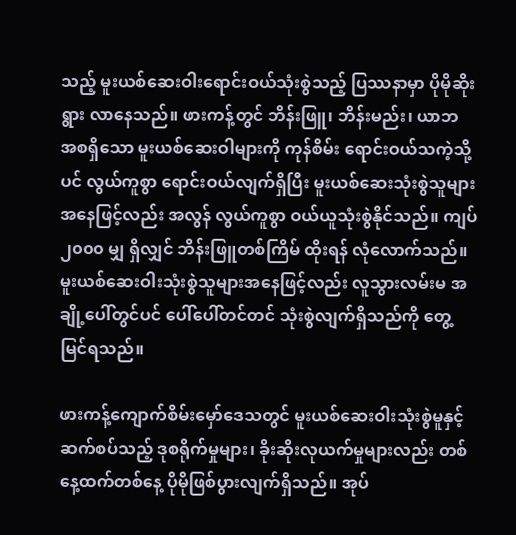သည့် မူးယစ်ဆေးဝါးရောင်းဝယ်သုံးစွဲသည့် ပြဿနာမှာ ပိုမိုဆိုးရွား လာနေသည်။ ဖားကန့်တွင် ဘိန်းဖြူ၊ ဘိန်းမည်း၊ ယာဘ အစရှိသော မူးယစ်ဆေးဝါများကို ကုန်စိမ်း ရောင်းဝယ်သကဲ့သို့ပင် လွယ်ကူစွာ ရောင်းဝယ်လျက်ရှိပြီး မူးယစ်ဆေးသုံးစွဲသူများ အနေဖြင့်လည်း အလွန် လွယ်ကူစွာ ဝယ်ယူသုံးစွဲနိုင်သည်။ ကျပ် ၂၀၀၀ မျှ ရှိလျှင် ဘိန်းဖြူတစ်ကြိမ် ထိုးရန် လုံလောက်သည်။ မူးယစ်ဆေးဝါးသုံးစွဲသူများအနေဖြင့်လည်း လူသွားလမ်းမ အချို့ပေါ်တွင်ပင် ပေါ်ပေါ်တင်တင် သုံးစွဲလျက်ရှိသည်ကို တွေ့မြင်ရသည်။

ဖားကန့်ကျောက်စိမ်းမှော်ဒေသတွင် မူးယစ်ဆေးဝါးသုံးစွဲမူနှင့် ဆက်စပ်သည့် ဒုစရိုက်မှုများ၊ ခိုးဆိုးလုယက်မှုများလည်း တစ်နေ့ထက်တစ်နေ့ ပိုမိုဖြစ်ပွားလျက်ရှိသည်။ အုပ်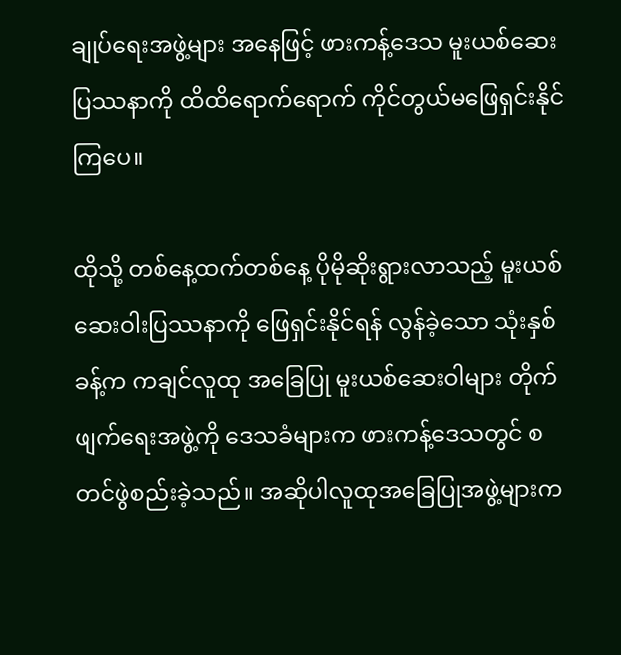ချုပ်ရေးအဖွဲ့များ အနေဖြင့် ဖားကန့်ဒေသ မူးယစ်ဆေးပြဿနာကို ထိထိရောက်ရောက် ကိုင်တွယ်မဖြေရှင်းနိုင်ကြပေ။

ထိုသို့ တစ်နေ့ထက်တစ်နေ့ ပိုမိုဆိုးရွားလာသည့် မူးယစ်ဆေးဝါးပြဿနာကို ဖြေရှင်းနိုင်ရန် လွန်ခဲ့သော သုံးနှစ်ခန့်က ကချင်လူထု အခြေပြု မူးယစ်ဆေးဝါများ တိုက်ဖျက်ရေးအဖွဲ့ကို ဒေသခံများက ဖားကန့်ဒေသတွင် စတင်ဖွဲစည်းခဲ့သည်။ အဆိုပါလူထုအခြေပြုအဖွဲ့များက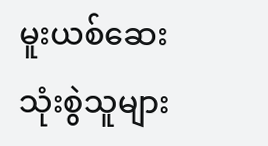မူးယစ်ဆေးသုံးစွဲသူများ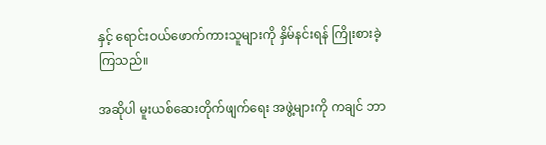နှင့် ရောင်းဝယ်ဖောက်ကားသူများကို နှိမ်နင်းရန် ကြိုးစားခဲ့ကြသည်။

အဆိုပါ မူးယစ်ဆေးတိုက်ဖျက်ရေး အဖွဲ့များကို ကချင် ဘာ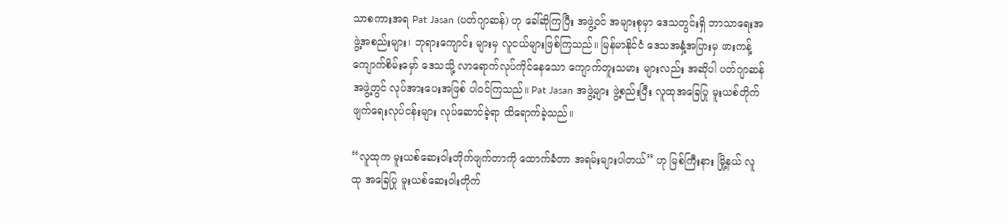သာစကားအရ Pat Jasan (ပတ်ဂျာဆန်) ဟု ခေါ်ဆိုကြပြီး အဖွဲ့ဝင် အများစုမှာ ဒေသတွင်းရှိ ဘာသာရေးအဖွဲ့အစည်းများ၊ ဘုရားကျောင်း များမှ လူငယ်များဖြစ်ကြသည်။ မြန်မာနိုင်ငံ ဒေသအနှံ့အပြားမှ ဖားကန့် ကျောက်စိမ်းမှော် ဒေသသို့ လာရောက်လုပ်ကိုင်နေသော ကျောက်တူးသမား များလည်း အဆိုပါ ပတ်ဂျာဆန် အဖွဲ့တွင် လုပ်အားပေးအဖြစ် ပါဝင်ကြသည်။ Pat Jasan အဖွဲ့များ ဖွဲ့စည်းပြီး လူထုအခြေပြု မူးယစ်တိုက်ဖျက်ရေးလုပ်ငန်းများ လုပ်ဆောင်ခဲ့ရာ ထိရောက်ခဲ့သည်။

“လူထုက မူးယစ်ဆေးဝါးတိုက်ဖျက်တာကို ထောက်ခံတာ အရမ်းများပါတယ်” ဟု မြစ်ကြီးနား မြို့နယ် လူထု အခြေပြု မူးယစ်ဆေးဝါးတိုက်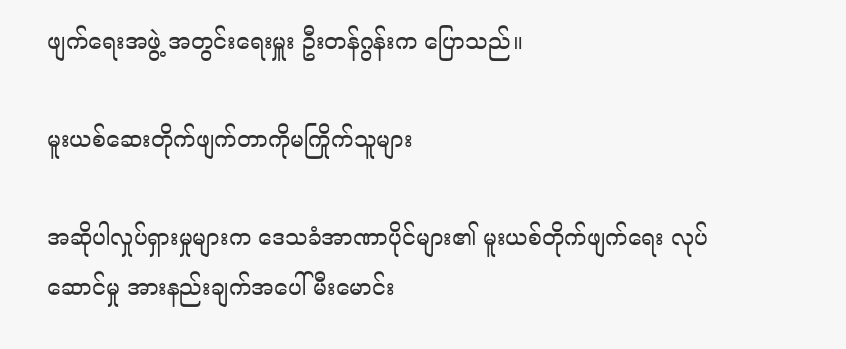ဖျက်ရေးအဖွဲ့ အတွင်းရေးမှူး ဦးတန်ဂွန်းက ပြောသည်။

မူးယစ်ဆေးတိုက်ဖျက်တာကိုမကြိုက်သူများ

အဆိုပါလှုပ်ရှားမှုများက ဒေသခံအာဏာပိုင်များ၏ မူးယစ်တိုက်ဖျက်ရေး လုပ်ဆောင်မှု အားနည်းချက်အပေါ် မီးမောင်း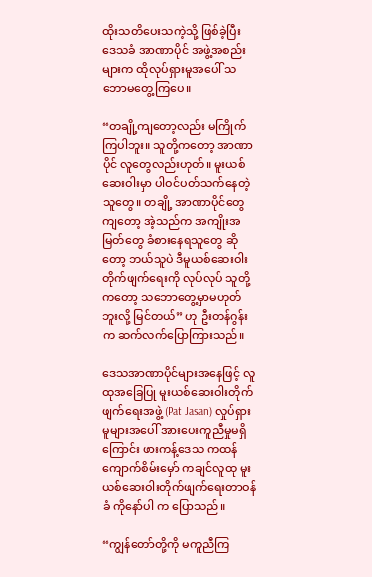ထိုးသတိပေးသကဲ့သို့ ဖြစ်ခဲ့ပြီး ဒေသခံ အာဏာပိုင် အဖွဲ့အစည်းများက ထိုလုပ်ရှားမူအပေါ် သဘောမတွေ့ကြပေ။

“တချို့ကျတော့လည်း မကြိုက်ကြပါဘူး။ သူတို့ကတော့ အာဏာပိုင် လူတွေလည်းဟုတ်။ မူးယစ်ဆေးဝါးမှာ ပါဝင်ပတ်သက်နေတဲ့သူတွေ။ တချို့ အာဏာပိုင်တွေကျတော့ အဲ့သည်က အကျိုးအမြတ်တွေ ခံစားနေရသူတွေ ဆိုတော့ ဘယ်သူပဲ ဒီမူယစ်ဆေးဝါး တိုက်ဖျက်ရေးကို လုပ်လုပ် သူတို့ကတော့ သဘောတွေ့မှာမဟုတ်ဘူးလို့ မြင်တယ်” ဟု ဦးတန်ဂွန်းက ဆက်လက်ပြောကြားသည်။

ဒေသအာဏာပိုင်များအနေဖြင့် လူထုအခြေပြု မူးယစ်ဆေးဝါးတိုက်ဖျက်ရေးအဖွဲ့ (Pat Jasan) လှုပ်ရှားမူများအပေါ် အားပေးကူညီမှုမရှိကြောင်း ဖားကန့်ဒေသ ကထန်ကျောက်စိမ်းမှော် ကချင်လူထု မူးယစ်ဆေးဝါးတိုက်ဖျက်ရေးတာဝန်ခံ ကိုနော်ပါ က ပြောသည်။

“ကျွန်တော်တို့ကို မကူညီကြ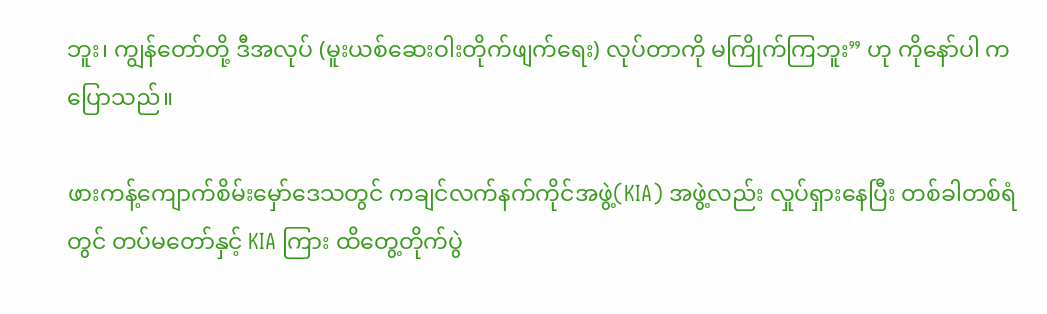ဘူး၊ ကျွန်တော်တို့ ဒီအလုပ် (မူးယစ်ဆေးဝါးတိုက်ဖျက်ရေး) လုပ်တာကို မကြိုက်ကြဘူး” ဟု ကိုနော်ပါ က ပြောသည်။

ဖားကန့်ကျောက်စိမ်းမှော်ဒေသတွင် ကချင်လက်နက်ကိုင်အဖွဲ့(KIA) အဖွဲ့လည်း လှုပ်ရှားနေပြီး တစ်ခါတစ်ရံတွင် တပ်မတော်နှင့် KIA ကြား ထိတွေ့တိုက်ပွဲ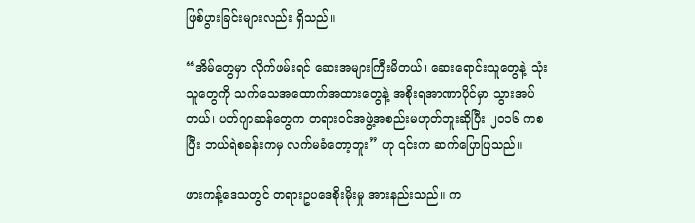ဖြစ်ပွားခြင်းများလည်း ရှိသည်။

“အိမ်တွေမှာ လိုက်ဖမ်းရင် ဆေးအများကြီးမိတယ်၊ ဆေးရောင်းသူတွေနဲ့ သုံးသူတွေကို သက်သေအထောက်အထားတွေနဲ့ အစိုးရအာဏာပိုင်မှာ သွားအပ်တယ်၊ ပတ်ဂျာဆန်တွေက တရားဝင်အဖွဲ့အစည်းမဟုတ်ဘူးဆိုပြီး ၂၀၁၆ ကစပြီး ဘယ်ရဲစခန်းကမှ လက်မခံတော့ဘူး” ဟု ၎င်းက ဆက်ပြောပြသည်။

ဖားကန့်ဒေသတွင် တရားဥပဒေစိုးမိုးမှု အားနည်းသည်။ က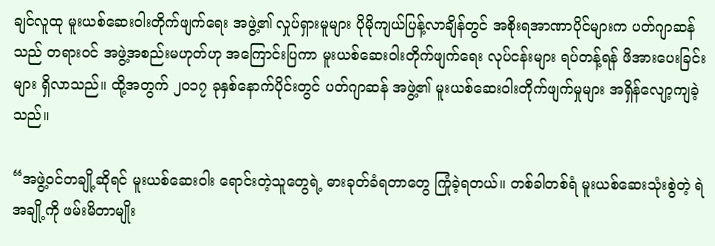ချင်လူထု မူးယစ်ဆေးဝါးတိုက်ဖျက်ရေး အဖွဲ့၏ လှုပ်ရှားမူများ ပိုမိုကျယ်ပြန့်လာချိန်တွင် အစိုးရအာဏာပိုင်များက ပတ်ဂျာဆန် သည် တရားဝင် အဖွဲ့အစည်းမဟုတ်ဟု အကြောင်းပြကာ မူးယစ်ဆေးဝါးတိုက်ဖျက်ရေး လုပ်ငန်းများ ရပ်တန့်ရန် ဖိအားပေးခြင်းများ ရှိလာသည်။ ထို့အတွက် ၂၀၁၇ ခုနှစ်နောက်ပိုင်းတွင် ပတ်ဂျာဆန် အဖွဲ့၏ မူးယစ်ဆေးဝါးတိုက်ဖျက်မှုများ အရှိန်လျော့ကျခဲ့သည်။

“အဖွဲ့ဝင်တချို့ဆိုရင် မူးယစ်ဆေးဝါး ရောင်းတဲ့သူတွေရဲ့ ဓားခုတ်ခံရတာတွေ ကြုံခဲ့ရတယ်။ တစ်ခါတစ်ရံ မူးယစ်ဆေးသုံးစွဲတဲ့ ရဲအချို့ကို ဖမ်းမိတာမျိုး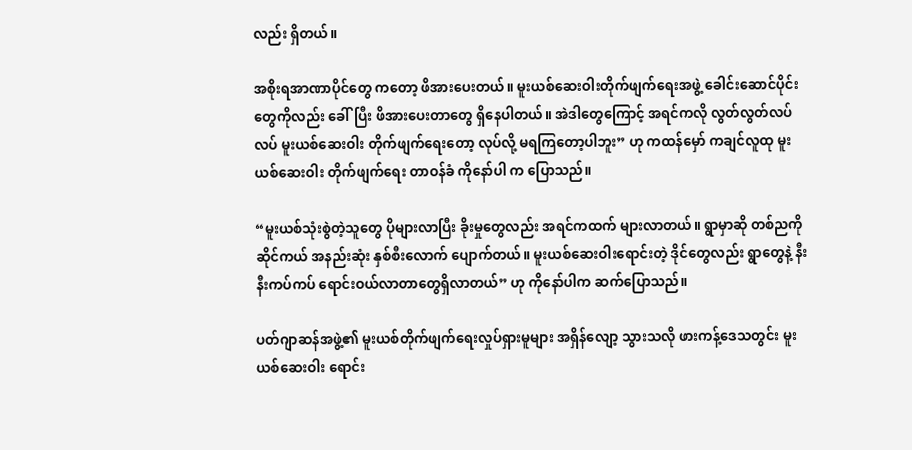လည်း ရှိတယ်။

အစိုးရအာဏာပိုင်တွေ ကတော့ ဖိအားပေးတယ်။ မူးယစ်ဆေးဝါးတိုက်ဖျက်ရေးအဖွဲ့ ခေါင်းဆောင်ပိုင်းတွေကိုလည်း ခေါ်ပြီး ဖိအားပေးတာတွေ ရှိနေပါတယ်။ အဲဒါတွေကြောင့် အရင်ကလို လွတ်လွတ်လပ်လပ် မူးယစ်ဆေးဝါး တိုက်ဖျက်ရေးတော့ လုပ်လို့ မရကြတော့ပါဘူး” ဟု ကထန်မှော် ကချင်လူထု မူးယစ်ဆေးဝါး တိုက်ဖျက်ရေး တာဝန်ခံ ကိုနော်ပါ က ပြောသည်။

“မူးယစ်သုံးစွဲတဲ့သူတွေ ပိုများလာပြီး ခိုးမှုတွေလည်း အရင်ကထက် များလာတယ်။ ရွာမှာဆို တစ်ညကို ဆိုင်ကယ် အနည်းဆုံး နှစ်စီးလောက် ပျောက်တယ်။ မူးယစ်ဆေးဝါးရောင်းတဲ့ ဒိုင်တွေလည်း ရွာတွေနဲ့ နီးနီးကပ်ကပ် ရောင်းဝယ်လာတာတွေရှိလာတယ်” ဟု ကိုနော်ပါက ဆက်ပြောသည်။

ပတ်ဂျာဆန်အဖွဲ့၏ မူးယစ်တိုက်ဖျက်ရေးလှုပ်ရှားမူများ အရှိန်လျော့ သွားသလို ဖားကန့်ဒေသတွင်း မူးယစ်ဆေးဝါး ရောင်း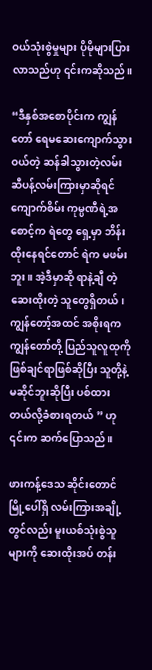ဝယ်သုံးစွဲမှုများ ပိုမိုများပြားလာသည်ဟု ၎င်းကဆိုသည်။

“ဒီနှစ်အစောပိုင်းက ကျွန်တော် ရေမဆေးကျောက်သွားဝယ်တဲ့ ဆန်ခါသွားတဲ့လမ်း ဆီပန့်လမ်းကြားမှာဆိုရင် ကျောက်စိမ်း ကုမ္ပဏီရဲ့အစောင့်က ရဲတွေ ရှေ့မှာ ဘိန်းထိုးနေရင်တောင် ရဲက မဖမ်းဘူး။ အဲ့ဒီမှာဆို ရာနဲ့ချီ တဲ့ ဆေးထိုးတဲ့ သူတွေရှိတယ်၊ ကျွန်တော့်အထင် အစိုးရက ကျွန်တော်တို့ ပြည်သူလူထုကို ဖြစ်ချင်ရာဖြစ်ဆိုပြီး သူတို့နဲ့မဆိုင်ဘူးဆိုပြီး ပစ်ထားတယ်လို့ခံစားရတယ် ” ဟု ၎င်းက ဆက်ပြောသည်။

ဖားကန့်ဒေသ ဆိုင်းတောင်မြို့ပေါ်ရှိ လမ်းကြားအချို့တွင်လည်း မူးယစ်သုံးစွဲသူများကို ဆေးထိုးအပ် တန်း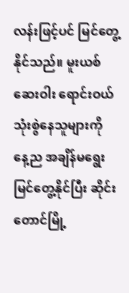လန်းဖြင့်ပင် မြင်တွေ့နိုင်သည်။ မူးယစ်ဆေးဝါး ရောင်းဝယ်သုံးစွဲနေသူများကို နေ့ည အချိန်မရွေး မြင်တွေ့နိုင်ပြီး ဆိုင်းတောင်မြို့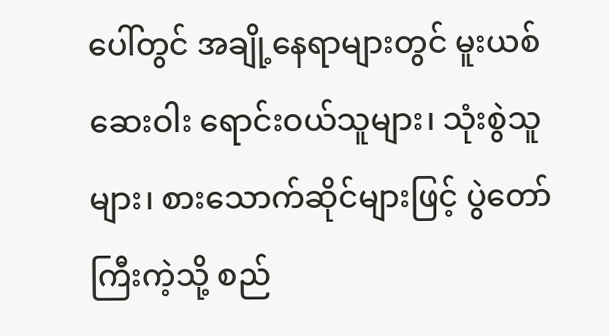ပေါ်တွင် အချို့နေရာများတွင် မူးယစ်ဆေးဝါး ရောင်းဝယ်သူများ၊ သုံးစွဲသူများ၊ စားသောက်ဆိုင်များဖြင့် ပွဲတော်ကြီးကဲ့သို့ စည်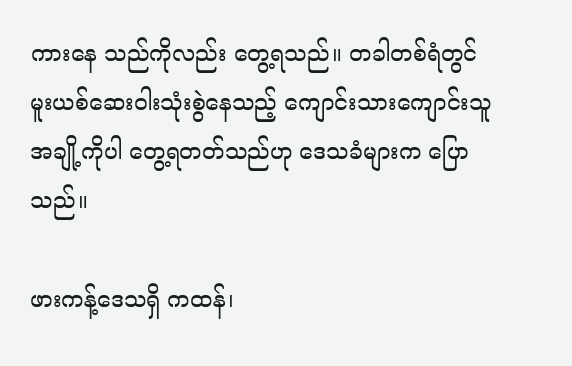ကားနေ သည်ကိုလည်း တွေ့ရသည်။ တခါတစ်ရံတွင် မူးယစ်ဆေးဝါးသုံးစွဲနေသည့် ကျောင်းသားကျောင်းသူအချို့ကိုပါ တွေ့ရတတ်သည်ဟု ဒေသခံများက ပြောသည်။

ဖားကန့်ဒေသရှိ ကထန်၊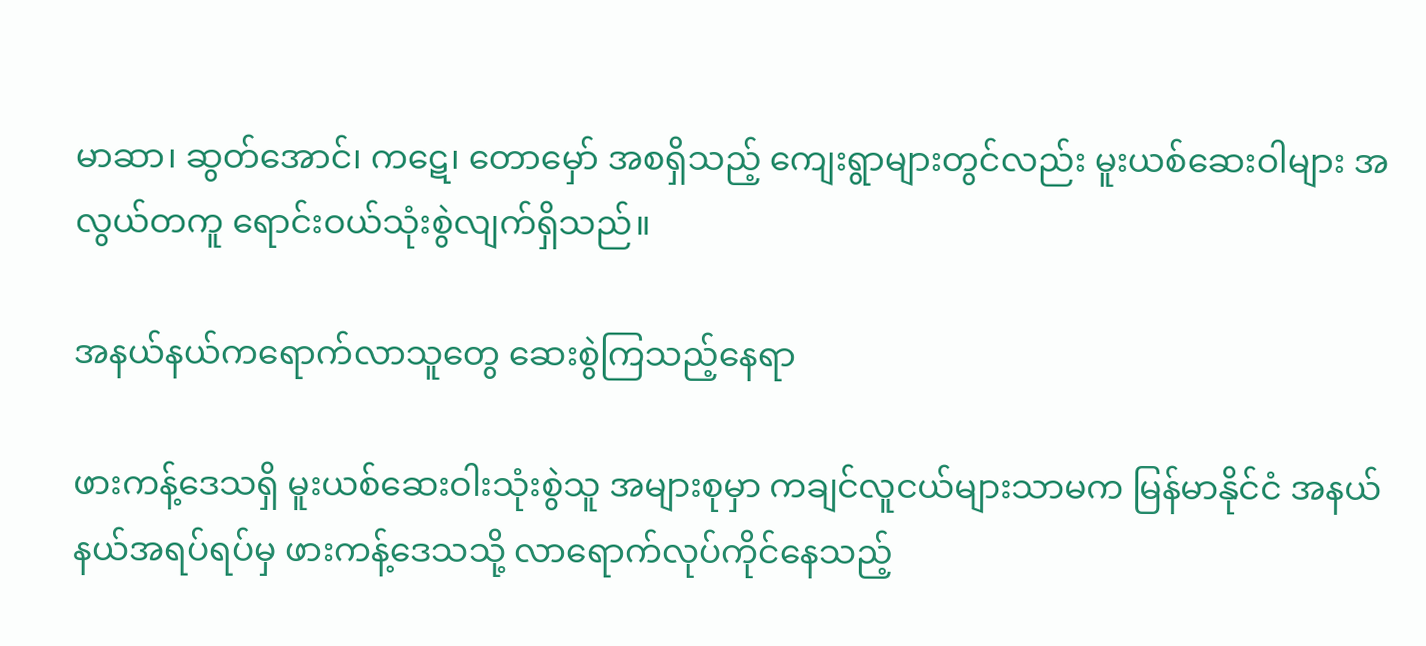မာဆာ၊ ဆွတ်အောင်၊ ကဋေ၊ တောမှော် အစရှိသည့် ကျေးရွာများတွင်လည်း မူးယစ်ဆေးဝါများ အလွယ်တကူ ရောင်းဝယ်သုံးစွဲလျက်ရှိသည်။

အနယ်နယ်ကရောက်လာသူတွေ ဆေးစွဲကြသည့်နေရာ

ဖားကန့်ဒေသရှိ မူးယစ်ဆေးဝါးသုံးစွဲသူ အများစုမှာ ကချင်လူငယ်များသာမက မြန်မာနိုင်ငံ အနယ်နယ်အရပ်ရပ်မှ ဖားကန့်ဒေသသို့ လာရောက်လုပ်ကိုင်နေသည့်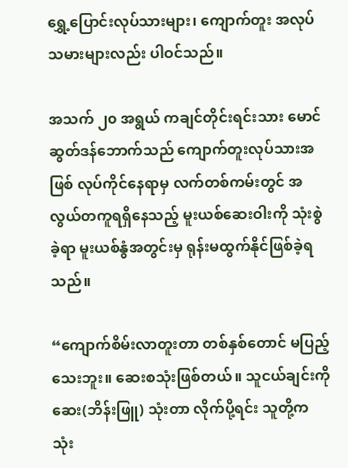ရွှေ့ပြောင်းလုပ်သားများ၊ ကျောက်တူး အလုပ်သမားများလည်း ပါဝင်သည်။

အသက် ၂၀ အရွယ် ကချင်တိုင်းရင်းသား မောင်ဆွတ်ဒန်ဘောက်သည် ကျောက်တူးလုပ်သားအဖြစ် လုပ်ကိုင်နေရာမှ လက်တစ်ကမ်းတွင် အလွယ်တကူရရှိနေသည့် မူးယစ်ဆေးဝါးကို သုံးစွဲခဲ့ရာ မူးယစ်နွံအတွင်းမှ ရုန်းမထွက်နိုင်ဖြစ်ခဲ့ရသည်။

“ကျောက်စိမ်းလာတူးတာ တစ်နှစ်တောင် မပြည့်သေးဘူး။ ဆေးစသုံးဖြစ်တယ်။ သူငယ်ချင်းကို ဆေး(ဘိန်းဖြူ) သုံးတာ လိုက်ပို့ရင်း သူတို့က သုံး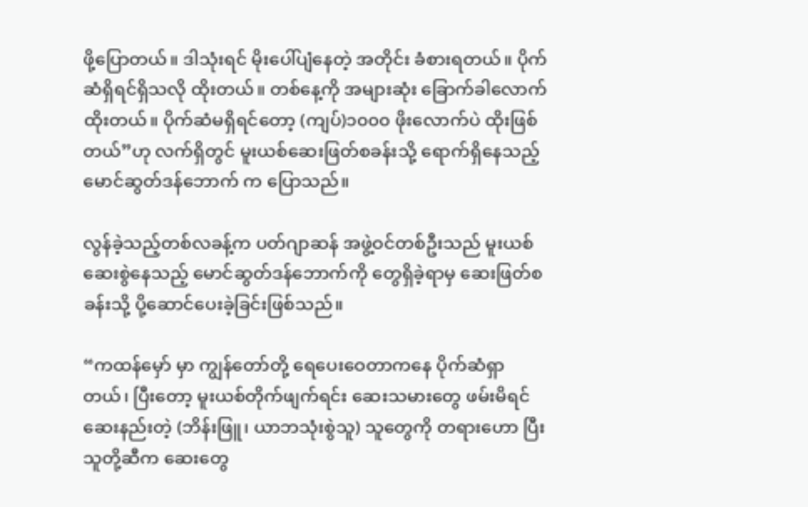ဖို့ပြောတယ်။ ဒါသုံးရင် မိုးပေါ်ပျံနေတဲ့ အတိုင်း ခံစားရတယ်။ ပိုက်ဆံရှိရင်ရှိသလို ထိုးတယ်။ တစ်နေ့ကို အများဆုံး ခြောက်ခါလောက်ထိုးတယ်။ ပိုက်ဆံမရှိရင်တော့ (ကျပ်)၁၀၀၀ ဖိုးလောက်ပဲ ထိုးဖြစ်တယ်”ဟု လက်ရှိတွင် မူးယစ်ဆေးဖြတ်စခန်းသို့ ရောက်ရှိနေသည့် မောင်ဆွတ်ဒန်ဘောက် က ပြောသည်။

လွန်ခဲ့သည့်တစ်လခန့်က ပတ်ဂျာဆန် အဖွဲ့ဝင်တစ်ဦးသည် မူးယစ်ဆေးစွဲနေသည့် မောင်ဆွတ်ဒန်ဘောက်ကို တွေရှိခဲ့ရာမှ ဆေးဖြတ်စခန်းသို့ ပို့ဆောင်ပေးခဲ့ခြင်းဖြစ်သည်။

“ကထန်မှော် မှာ ကျွန်တော်တို့ ရေပေးဝေတာကနေ ပိုက်ဆံရှာတယ်၊ ပြီးတော့ မူးယစ်တိုက်ဖျက်ရင်း ဆေးသမားတွေ ဖမ်းမိရင် ဆေးနည်းတဲ့ (ဘိန်းဖြူ၊ ယာဘသုံးစွဲသူ) သူတွေကို တရားဟော ပြီး သူတို့ဆီက ဆေးတွေ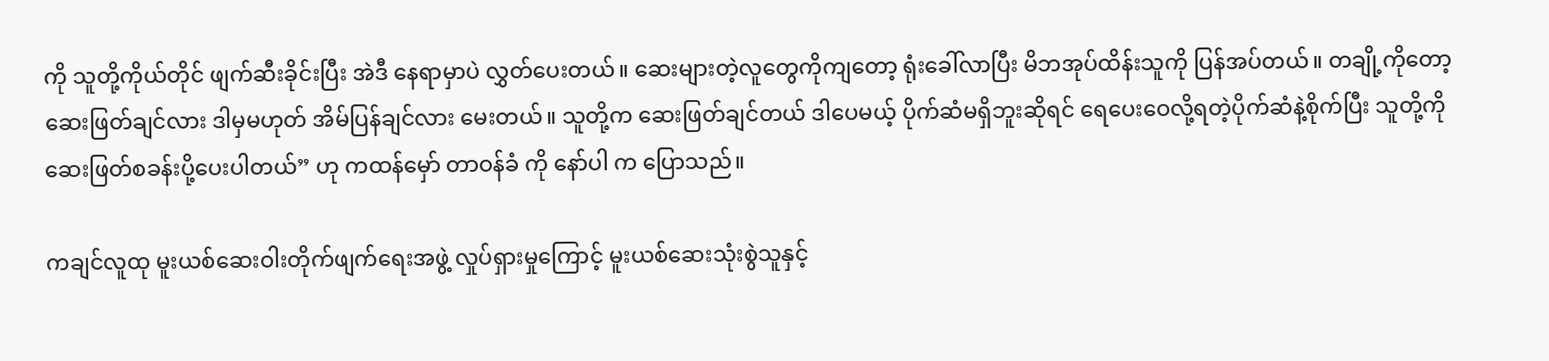ကို သူတို့ကိုယ်တိုင် ဖျက်ဆီးခိုင်းပြီး အဲဒီ နေရာမှာပဲ လွှတ်ပေးတယ်။ ဆေးများတဲ့လူတွေကိုကျတော့ ရုံးခေါ်လာပြီး မိဘအုပ်ထိန်းသူကို ပြန်အပ်တယ်။ တချို့ကိုတော့ ဆေးဖြတ်ချင်လား ဒါမှမဟုတ် အိမ်ပြန်ချင်လား မေးတယ်။ သူတို့က ဆေးဖြတ်ချင်တယ် ဒါပေမယ့် ပိုက်ဆံမရှိဘူးဆိုရင် ရေပေးဝေလို့ရတဲ့ပိုက်ဆံနဲ့စိုက်ပြီး သူတို့ကို ဆေးဖြတ်စခန်းပို့ပေးပါတယ်” ဟု ကထန်မှော် တာဝန်ခံ ကို နော်ပါ က ပြောသည်။

ကချင်လူထု မူးယစ်ဆေးဝါးတိုက်ဖျက်ရေးအဖွဲ့ လှုပ်ရှားမှုကြောင့် မူးယစ်ဆေးသုံးစွဲသူနှင့်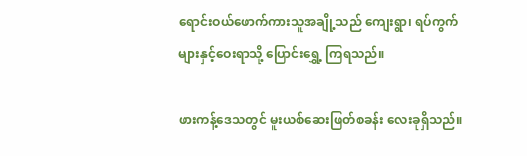ရောင်းဝယ်ဖောက်ကားသူအချို့သည် ကျေးရွာ၊ ရပ်ကွက်များနှင့်ဝေးရာသို့ ပြောင်းရွှေ့ ကြရသည်။

ဖားကန့်ဒေသတွင် မူးယစ်ဆေးဖြတ်စခန်း လေးခုရှိသည်။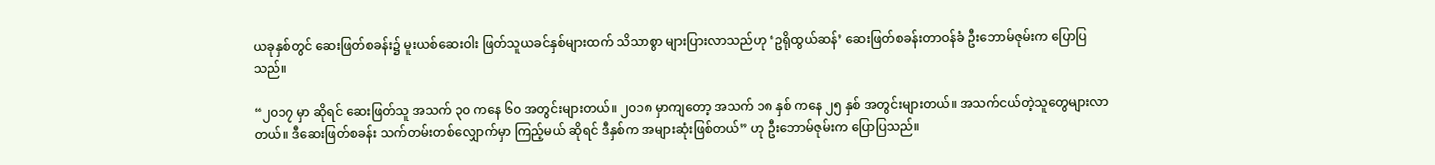ယခုနှစ်တွင် ဆေးဖြတ်စခန်း၌ မူးယစ်ဆေးဝါး ဖြတ်သူယခင်နှစ်များထက် သိသာစွာ များပြားလာသည်ဟု ‘ဥရိုထွယ်ဆန်’ ဆေးဖြတ်စခန်းတာဝန်ခံ ဦးဘောမ်ဇုမ်းက ပြောပြသည်။

“၂၀၁၇ မှာ ဆိုရင် ဆေးဖြတ်သူ အသက် ၃၀ ကနေ ၆၀ အတွင်းများတယ်။ ၂၀၁၈ မှာကျတော့ အသက် ၁၈ နှစ် ကနေ ၂၅ နှစ် အတွင်းများတယ်။ အသက်ငယ်တဲ့သူတွေများလာတယ်။ ဒီဆေးဖြတ်စခန်း သက်တမ်းတစ်လျှောက်မှာ ကြည့်မယ် ဆိုရင် ဒီနှစ်က အများဆုံးဖြစ်တယ်” ဟု ဦးဘောမ်ဇုမ်းက ပြောပြသည်။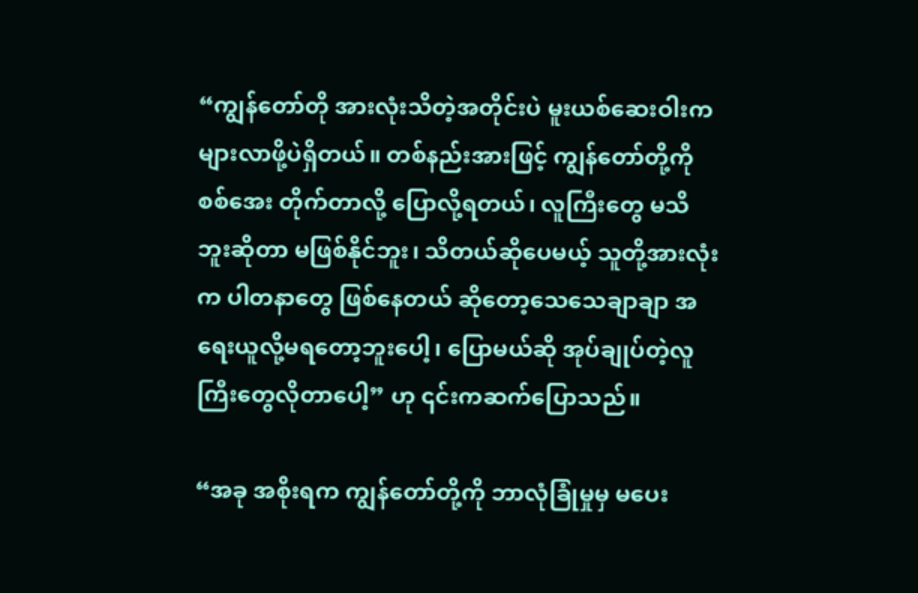“ကျွန်တော်တို အားလုံးသိတဲ့အတိုင်းပဲ မူးယစ်ဆေးဝါးက များလာဖို့ပဲရှိတယ်။ တစ်နည်းအားဖြင့် ကျွန်တော်တို့ကို စစ်အေး တိုက်တာလို့ ပြောလို့ရတယ်၊ လူကြီးတွေ မသိဘူးဆိုတာ မဖြစ်နိုင်ဘူး၊ သိတယ်ဆိုပေမယ့် သူတို့အားလုံးက ပါတနာတွေ ဖြစ်နေတယ် ဆိုတော့သေသေချာချာ အရေးယူလို့မရတော့ဘူးပေါ့၊ ပြောမယ်ဆို အုပ်ချုပ်တဲ့လူကြီးတွေလိုတာပေါ့” ဟု ၎င်းကဆက်ပြောသည်။

“အခု အစိုးရက ကျွန်တော်တို့ကို ဘာလုံခြုံမှုမှ မပေး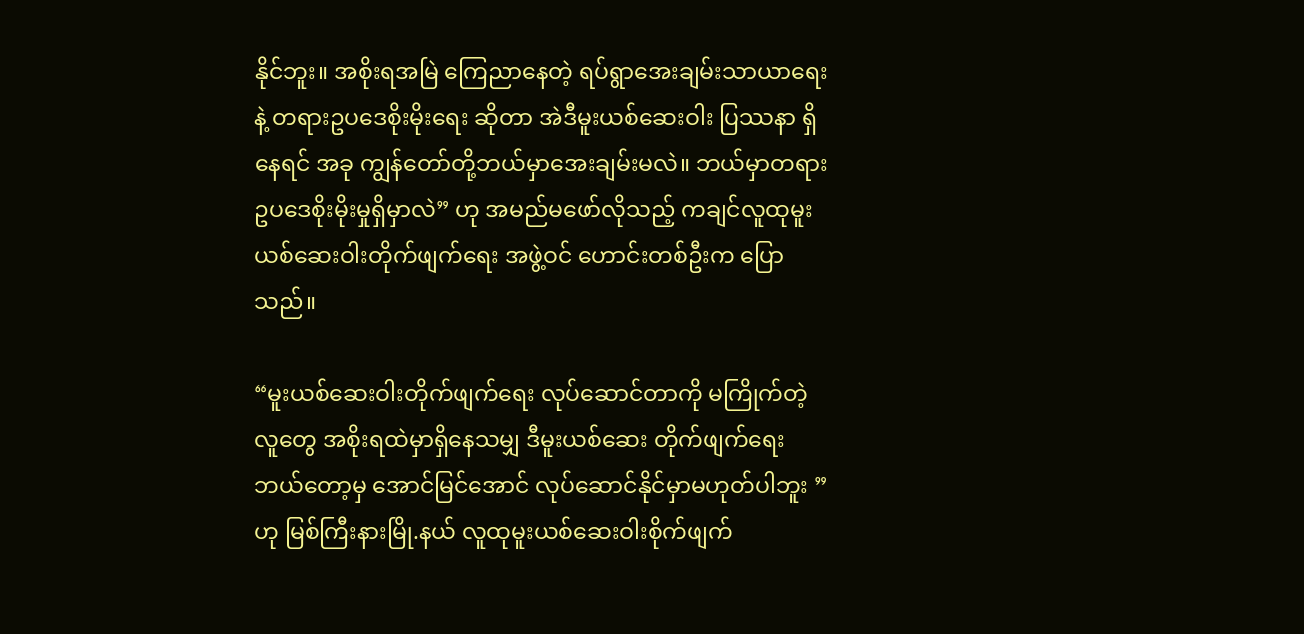နိုင်ဘူး။ အစိုးရအမြဲ ကြေညာနေတဲ့ ရပ်ရွာအေးချမ်းသာယာရေးနဲ့ တရားဥပဒေစိုးမိုးရေး ဆိုတာ အဲဒီမူးယစ်ဆေးဝါး ပြဿနာ ရှိနေရင် အခု ကျွန်တော်တို့ဘယ်မှာအေးချမ်းမလဲ။ ဘယ်မှာတရားဥပဒေစိုးမိုးမှုရှိမှာလဲ” ဟု အမည်မဖော်လိုသည့် ကချင်လူထုမူးယစ်ဆေးဝါးတိုက်ဖျက်ရေး အဖွဲ့ဝင် ဟောင်းတစ်ဦးက ပြောသည်။

“မူးယစ်ဆေးဝါးတိုက်ဖျက်ရေး လုပ်ဆောင်တာကို မကြိုက်တဲ့ လူတွေ အစိုးရထဲမှာရှိနေသမျှ ဒီမူးယစ်ဆေး တိုက်ဖျက်ရေး ဘယ်တော့မှ အောင်မြင်အောင် လုပ်ဆောင်နိုင်မှာမဟုတ်ပါဘူး ” ဟု မြစ်ကြီးနားမြို.နယ် လူထုမူးယစ်ဆေးဝါးစိုက်ဖျက်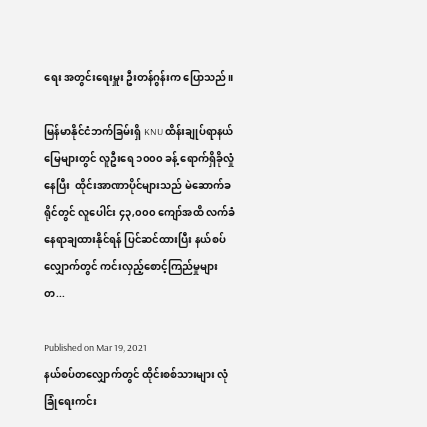ရေး အတွင်းရေးမှူး ဦးတန်ဂွန်းက ပြောသည်။

မြန်မာနိုင်ငံဘက်ခြမ်းရှိ KNU ထိန်းချုပ်ရာနယ်မြေများတွင် လူဦးရေ ၁၀၀၀ ခန့် ရောက်ရှိခိုလှုံနေပြီး  ထိုင်းအာဏာပိုင်များသည် မဲဆောက်ခရိုင်တွင် လူပေါင်း ၄၃,၀၀၀ ကျော်အထိ လက်ခံနေရာချထားနိုင်ရန် ပြင်ဆင်ထားပြီး နယ်စပ်လျှောက်တွင် ကင်းလှည့်စောင့်ကြည်မှုများတ...

Published on Mar 19, 2021
နယ်စပ်တလျှောက်တွင် ထိုင်းစစ်သားများ လုံခြုံရေးကင်း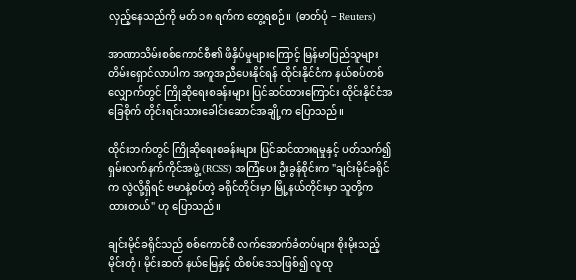လှည့်နေသည်ကို မတ် ၁၈ ရက်က တွေ့ရစဉ်။  (ဓာတ်ပုံ − Reuters)

အာဏာသိမ်းစစ်ကောင်စီ၏ ဖိနှိပ်မှုများကြောင့် မြန်မာပြည်သူများ တိမ်းရှောင်လာပါက အကူအညီပေးနိုင်ရန် ထိုင်းနိုင်ငံက နယ်စပ်တစ်လျှောက်တွင် ကြိုဆိုရေးစခန်းများ ပြင်ဆင်ထားကြောင်း ထိုင်းနိုင်ငံအခြေစိုက် တိုင်းရင်းသားခေါင်းဆောင်အချို့က ပြောသည်။

ထိုင်းဘက်တွင် ကြိုဆိုရေးစခန်းများ ပြင်ဆင်ထားရမှုနှင့် ပတ်သက်၍ ရှမ်းလက်နက်ကိုင်အဖွဲ့ (RCSS) အကြံပေး ဦးခွန်စိုင်းက "ချင်းမိုင်ခရိုင်က လွဲလို့ရှိရင် ဗမာနဲ့စပ်တဲ့ ခရိုင်တိုင်းမှာ မြို့နယ်တိုင်းမှာ သူတို့က ထားတယ်" ဟု ပြောသည်။

ချင်းမိုင်ခရိုင်သည် စစ်ကောင်စီ လက်အောက်ခံတပ်များ စိုးမိုးသည့် မိုင်းတုံ၊ မိုင်းဆတ် နယ်မြေနှင့် ထိစပ်ဒေသဖြစ်၍ လူထု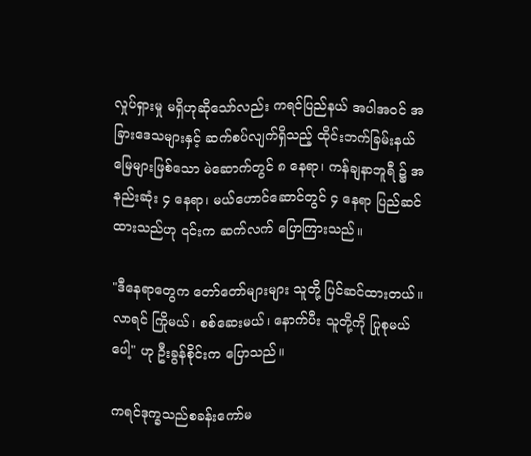လှုပ်ရှားမှု မရှိဟုဆိုသော်လည်း ကရင်ပြည်နယ် အပါအဝင် အခြားဒေသများနှင့် ဆက်စပ်လျက်ရှိသည့် ထိုင်းဘက်ခြမ်းနယ်မြေများဖြစ်သော မဲ‌ဆောက်တွင် ၈ နေရာ၊ ကန်ချနာဘူရီ ၌ အနည်းဆုံး ၄ နေရာ၊ မယ်ဟောင်ဆောင်တွင် ၄ နေရာ ပြည်ဆင်ထားသည်ဟု ၎င်းက ဆက်လက် ပြောကြားသည်။

"ဒီနေရာတွေက တော်တော်များများ သူတို့ ပြင်ဆင်ထားတယ်။ လာရင် ကြိုမယ်၊ စစ်ဆေးမယ်၊ နောက်ပီး သူတို့ကို ပြုစုမယ်ပေါ့" ဟု ဦးခွန်စိုင်းက ပြောသည်။

ကရင်ဒုက္ခသည်စခန်းကော်မ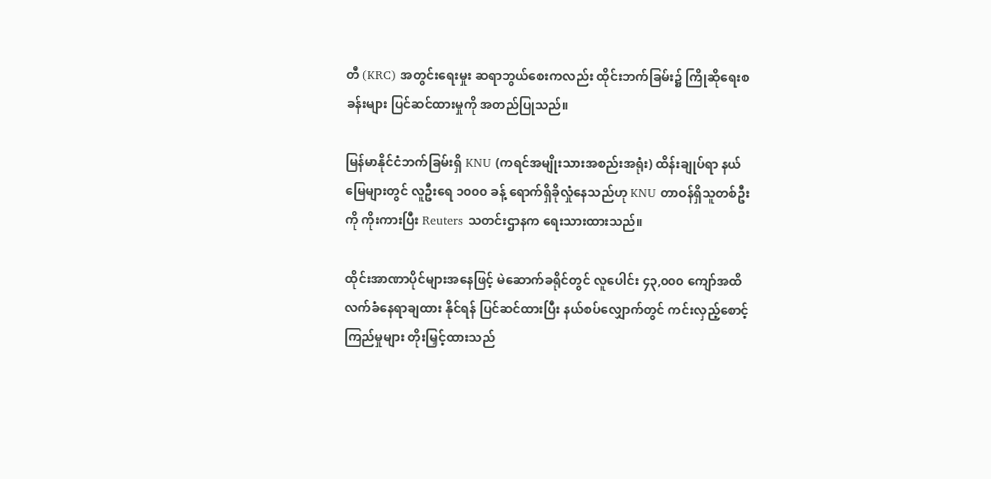တီ (KRC) အတွင်းရေးမှုး ဆရာဘွယ်စေးကလည်း ထိုင်းဘက်ခြမ်း၌ ကြိုဆိုရေးစခန်းများ ပြင်ဆင်ထားမှုကို အတည်ပြုသည်။

မြန်မာနိုင်ငံဘက်ခြမ်းရှိ KNU (ကရင်အမျိုးသားအစည်းအရုံး) ထိန်းချုပ်ရာ နယ်မြေများတွင် လူဦးရေ ၁၀၀၀ ခန့် ရောက်ရှိခိုလှုံနေသည်ဟု KNU တာဝန်ရှိသူတစ်ဦးကို ကိုးကားပြီး Reuters သတင်းဌာနက ရေးသားထားသည်။

ထိုင်းအာဏာပိုင်များအနေဖြင့် မဲဆောက်ခရိုင်တွင် လူပေါင်း ၄၃,၀၀၀ ကျော်အထိ လက်ခံနေရာချထား နိုင်ရန် ပြင်ဆင်ထားပြီး နယ်စပ်လျှောက်တွင် ကင်းလှည့်စောင့်ကြည်မှုများ တိုးမြှင့်ထားသည်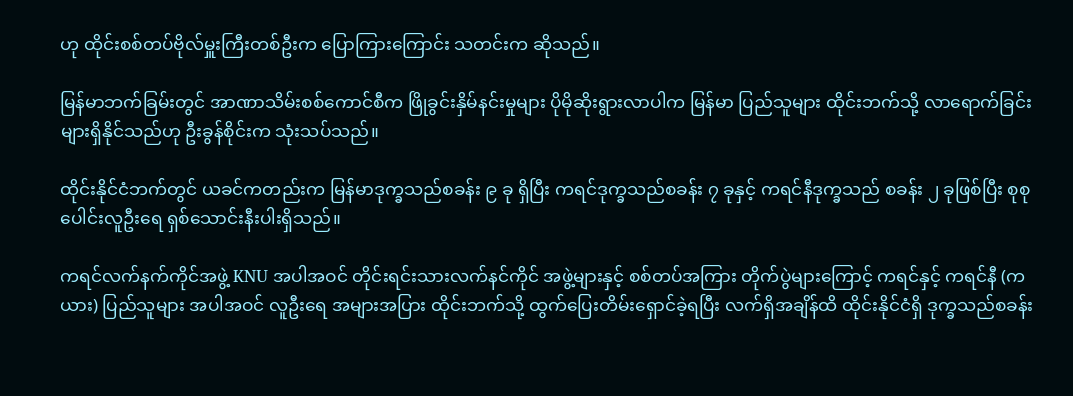ဟု ထိုင်းစစ်တပ်ဗိုလ်မှူးကြီးတစ်ဦးက ပြောကြားကြောင်း သတင်းက ဆိုသည်။

မြန်မာဘက်ခြမ်းတွင် အာဏာသိမ်းစစ်ကောင်စီက ဖြိုခွင်းနှိမ်နင်းမှုများ ပိုမိုဆိုးရွားလာပါက မြန်မာ ပြည်သူများ ထိုင်းဘက်သို့ လာရောက်ခြင်းများရှိနိုင်သည်ဟု ဦးခွန်စိုင်းက သုံးသပ်သည်။

ထိုင်းနိုင်ငံဘက်တွင် ယခင်ကတည်းက မြန်မာဒုက္ခသည်စခန်း ၉ ခု ရှိပြီး ကရင်ဒုက္ခသည်စခန်း ၇ ခုနှင့် ကရင်နီဒုက္ခသည် စခန်း ၂ ခုဖြစ်ပြီး စုစုပေါင်းလူဦးရေ ရှစ်သောင်းနီးပါးရှိသည်။

ကရင်လက်နက်ကိုင်အဖွဲ့ KNU အပါအဝင် တိုင်းရင်းသားလက်နင်ကိုင် အဖွဲ့များနှင့် စစ်တပ်အကြား တိုက်ပွဲများကြောင့် ကရင်နှင့် ကရင်နီ (ကယား) ပြည်သူများ အပါအဝင် လူဦးရေ အများအပြား ထိုင်းဘက်သို့ ထွက်ပြေးတိမ်းရှောင်ခဲ့ရပြီး လက်ရှိအချိန်ထိ ထိုင်းနိုင်ငံရှိ ဒုက္ခသည်စခန်း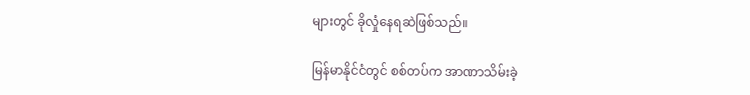များတွင် ခိုလှုံနေရဆဲဖြစ်သည်။

မြန်မာနိုင်ငံတွင် စစ်တပ်က အာဏာသိမ်းခဲ့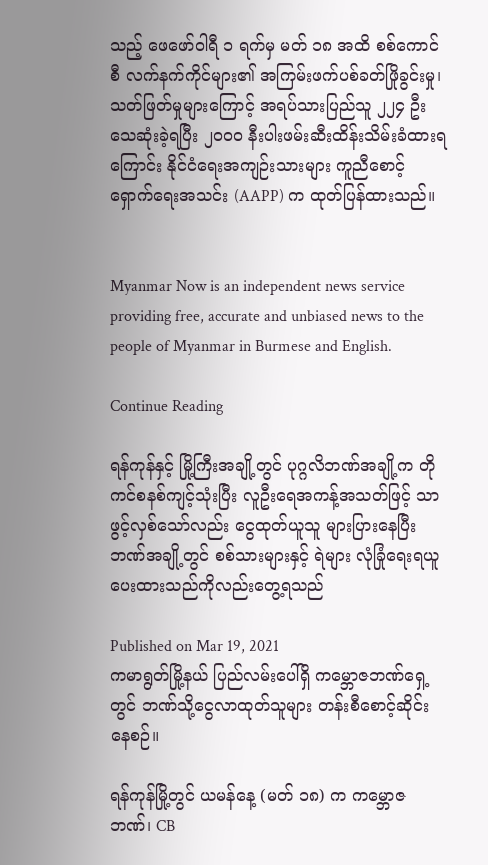သည့် ဖေဖော်ဝါရီ ၁ ရက်မှ မတ် ၁၈ အထိ စစ်ကောင်စီ လက်နက်ကိုင်များ၏ အကြမ်းဖက်ပစ်ခတ်ဖြိုခွင်းမှု၊ သတ်ဖြတ်မှုများကြောင့် အရပ်သားပြည်သူ ၂၂၄ ဦး သေဆုံးခဲ့ရပြီး ၂၀၀၀ နီးပါးဖမ်းဆီးထိန်းသိမ်းခံထားရကြောင်း နိုင်ငံရေးအကျဉ်းသားများ ကူညီစောင့် ရှောက်ရေးအသင်း (AAPP) က ထုတ်ပြန်ထားသည်။


Myanmar Now is an independent news service providing free, accurate and unbiased news to the people of Myanmar in Burmese and English.

Continue Reading

ရန်ကုန်နှင့် မြို့ကြီးအချို့တွင် ပုဂ္ဂလိဘဏ်အချို့က တိုကင်စနစ်ကျင့်သုံးပြီး လူဦးရေအကန့်အသတ်ဖြင့် သာဖွင့်လှစ်သော်လည်း ငွေထုတ်ယူသူ များပြားနေပြီး ဘဏ်အချို့တွင် စစ်သားများနှင့် ရဲများ လုံခြုံရေးရယူပေးထားသည်ကိုလည်းတွေ့ရသည်

Published on Mar 19, 2021
ကမာရွတ်မြို့နယ် ပြည်လမ်းပေါ်ရှိ ကမ္ဘောဇဘဏ်ရှေ့တွင် ဘဏ်သို့ငွေလာထုတ်သူများ တန်းစီစောင့်ဆိုင်းနေစဉ်။

ရန်ကုန်မြို့တွင် ယမန်နေ့ (မတ် ၁၈) က ကမ္ဘောဇဘဏ်၊ CB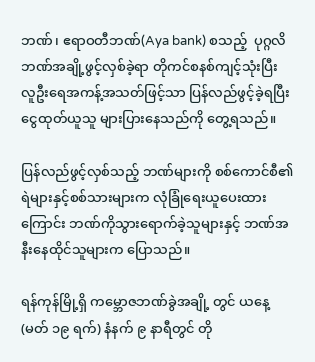ဘဏ်၊ ဧရာဝတီဘဏ်(Aya bank) စသည့်  ပုဂ္ဂလိဘဏ်အချို့ဖွင့်လှစ်ခဲ့ရာ တိုကင်စနစ်ကျင့်သုံးပြီး လူဦးရေအကန့်အသတ်ဖြင့်သာ ပြန်လည်ဖွင့်ခဲ့ရပြီး ငွေထုတ်ယူသူ များပြားနေသည်ကို တွေ့ရသည်။

ပြန်လည်ဖွင့်လှစ်သည့် ဘဏ်များကို စစ်ကောင်စီ၏ ရဲများနှင့်စစ်သားများက လုံခြုံရေးယူပေးထားကြောင်း ဘဏ်ကိုသွားရောက်ခဲ့သူများနှင့် ဘဏ်အနီးနေထိုင်သူများက ပြောသည်။

ရန်ကုန်မြို့ရှိ ကမ္ဘောဇဘဏ်ခွဲအချို့ တွင် ယနေ့ (မတ် ၁၉ ရက်) နံနက် ၉ နာရီတွင် တို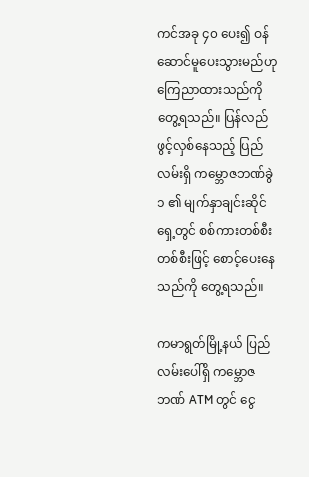ကင်အခု ၄၀ ပေး၍ ဝန်ဆောင်မူပေးသွားမည်ဟုကြေညာထားသည်ကို တွေ့ရသည်။ ပြန်လည်ဖွင့်လှစ်နေသည့် ပြည်လမ်းရှိ ကမ္ဘောဇဘဏ်ခွဲ ၁ ၏ မျက်နှာချင်းဆိုင်ရှေ့တွင် စစ်ကားတစ်စီးတစ်စီးဖြင့် စောင့်ပေးနေသည်ကို တွေ့ရသည်။

ကမာရွတ်မြို့နယ် ပြည်လမ်းပေါ်ရှိ ကမ္ဘောဇဘဏ် ATM တွင် ငွေ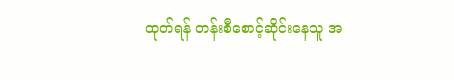ထုတ်ရန် တန်းစီစောင့်ဆိုင်းနေသူ အ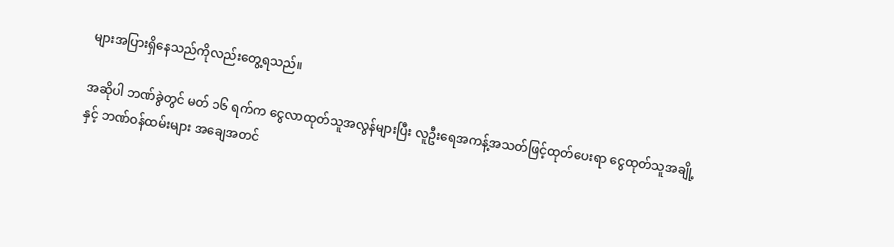များအပြားရှိနေသည်ကိုလည်းတွေ့ရသည်။

အဆိုပါ ဘဏ်ခွဲတွင် မတ် ၁၆ ရက်က ငွေလာထုတ်သူအလွန်များပြီး လူဦးရေအကန့်အသတ်ဖြင့်ထုတ်ပေးရာ ငွေထုတ်သူအချို့ နှင့် ဘဏ်ဝန်ထမ်းများ အချေအတင်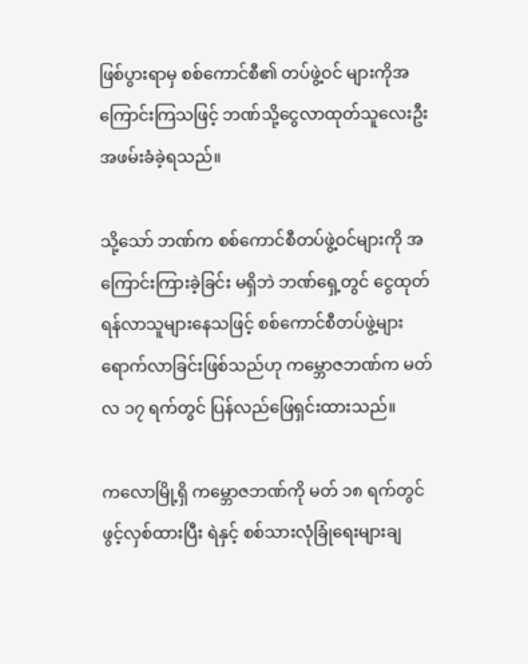ဖြစ်ပွားရာမှ စစ်ကောင်စီ၏ တပ်ဖွဲ့ဝင် များကိုအကြောင်းကြသဖြင့် ဘဏ်သို့ငွေလာထုတ်သူလေးဦး အဖမ်းခံခဲ့ရသည်။

သို့သော် ဘဏ်က စစ်ကောင်စီတပ်ဖွဲ့ဝင်များကို အကြောင်းကြားခဲ့ခြင်း မရှိဘဲ ဘဏ်ရှေ့တွင် ငွေထုတ်ရန်လာသူများနေသဖြင့် စစ်ကောင်စီတပ်ဖွဲ့များ ရောက်လာခြင်းဖြစ်သည်ဟု ကမ္ဘောဇဘဏ်က မတ်လ ၁၇ ရက်တွင် ပြန်လည်ဖြေရှင်းထားသည်။

ကလောမြို့ရှိ ကမ္ဘောဇဘဏ်ကို မတ် ၁၈ ရက်တွင်ဖွင့်လှစ်ထားပြီး ရဲနှင့် စစ်သားလုံခြုံရေးများချ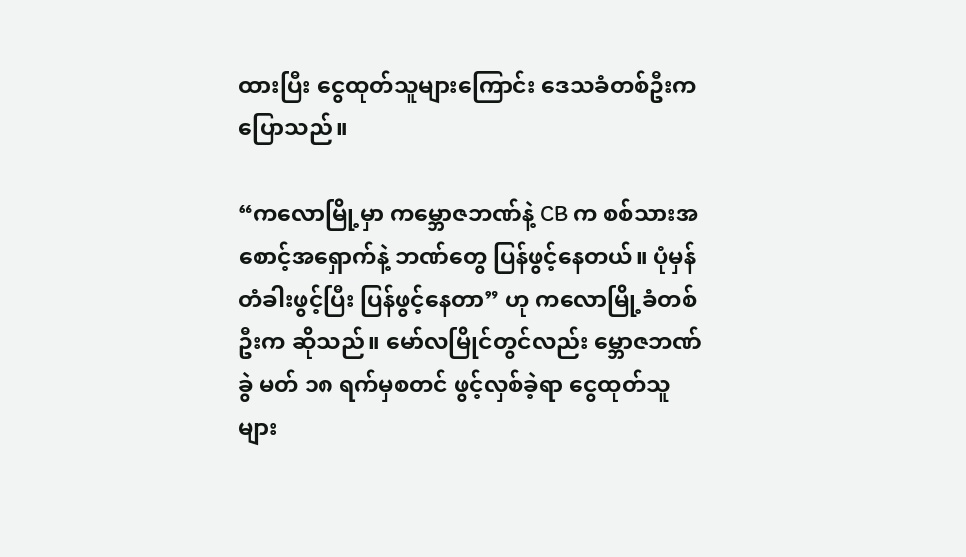ထားပြီး ငွေထုတ်သူများကြောင်း ဒေသခံတစ်ဦးက ပြောသည်။

“ကလောမြို့မှာ ကမ္ဘောဇဘဏ်နဲ့ CB က စစ်သားအစောင့်အရှောက်နဲ့ ဘဏ်တွေ ပြန်ဖွင့်နေတယ်။ ပုံမှန်တံခါးဖွင့်ပြီး ပြန်ဖွင့်နေတာ” ဟု ကလောမြို့ခံတစ်ဦးက ဆိုသည်။ မော်လမြိုင်တွင်လည်း မ္ဘောဇဘဏ်ခွဲ မတ် ၁၈ ရက်မှစတင် ဖွင့်လှစ်ခဲ့ရာ ငွေထုတ်သူများ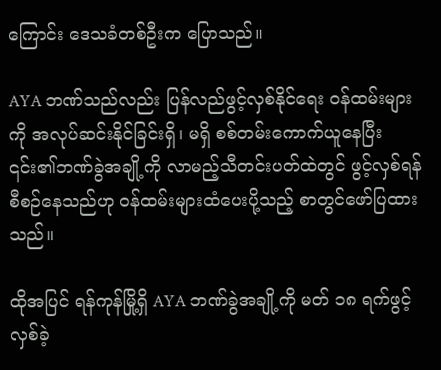ကြောင်း ဒေသခံတစ်ဦးက ပြောသည်။

AYA ဘဏ်သည်လည်း ပြန်လည်ဖွင့်လှစ်နိုင်ရေး ဝန်ထမ်းများကို အလုပ်ဆင်းနိုင်ခြင်းရှိ၊ မရှိ စစ်တမ်းကောက်ယူနေပြီး ၎င်း၏ဘဏ်ခွဲအချို့ကို လာမည့်သီတင်းပတ်ထဲတွင် ဖွင့်လှစ်ရန် စီစဉ်နေသည်ဟု ဝန်ထမ်းများထံပေးပို့သည့် စာတွင်ဖော်ပြထားသည်။

ထိုအပြင် ရန်ကုန်မြို့ရှိ AYA ဘဏ်ခွဲအချို့ကို မတ် ၁၈ ရက်ဖွင့်လှစ်ခဲ့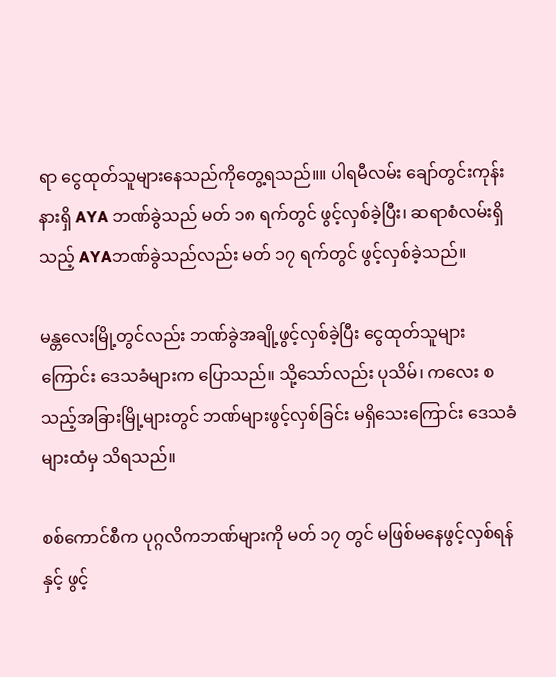ရာ ငွေထုတ်သူများနေသည်ကိုတွေ့ရသည်။။ ပါရမီလမ်း ချော်တွင်းကုန်းနားရှိ AYA ဘဏ်ခွဲသည် မတ် ၁၈ ရက်တွင် ဖွင့်လှစ်ခဲ့ပြီး၊ ဆရာစံလမ်းရှိသည့် AYAဘဏ်ခွဲသည်လည်း မတ် ၁၇ ရက်တွင် ဖွင့်လှစ်ခဲ့သည်။

မန္တလေးမြို့တွင်လည်း ဘဏ်ခွဲအချို့ဖွင့်လှစ်ခဲ့ပြီး ငွေထုတ်သူများကြောင်း ဒေသခံများက ပြောသည်။ သို့သော်လည်း ပုသိမ်၊ ကလေး စသည့်အခြားမြို့များတွင် ဘဏ်များဖွင့်လှစ်ခြင်း မရှိသေးကြောင်း ဒေသခံများထံမှ သိရသည်။

စစ်ကောင်စီက ပုဂ္ဂလိကဘဏ်များကို မတ် ၁၇ တွင် မဖြစ်မနေဖွင့်လှစ်ရန်နှင့် ဖွင့်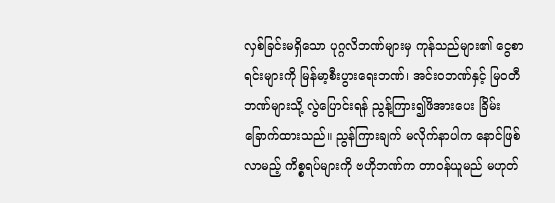လှစ်ခြင်းမရှိသော ပုဂ္ဂလိဘဏ်များမှ ကုန်သည်များ၏ ငွေစာရင်းများကို မြန်မာ့စီးပွားရေးဘဏ်၊ အင်းဝဘဏ်နှင့် မြဝတီဘဏ်များသို့ လွဲပြောင်းရန် ညွန့်ကြား၍ဖိအားပေး ခြိမ်းခြောက်ထားသည်။ ညွန်ကြားချက် မလိုက်နာပါက နောင်ဖြစ်လာမည့် ကိစ္စရပ်များကို ဗဟိုဘဏ်က တာဝန်ယူမည် မဟုတ်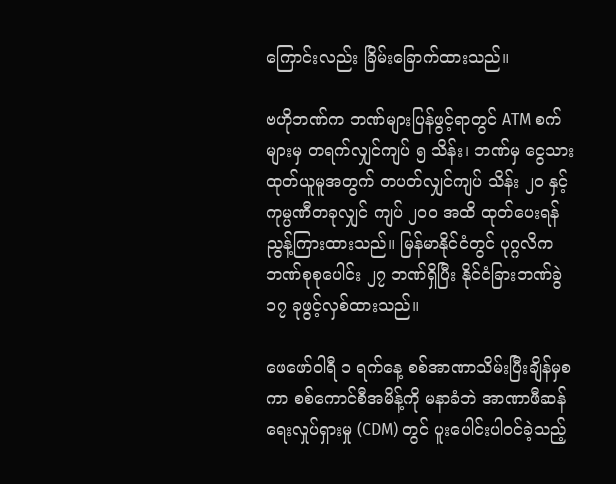ကြောင်းလည်း ခြိမ်းခြောက်ထားသည်။

ဗဟိုဘဏ်က ဘဏ်များပြန်ဖွင့်ရာတွင် ATM စက်များမှ တရက်လျှင်ကျပ် ၅ သိန်း၊ ဘဏ်မှ ငွေသားထုတ်ယူမူအတွက် တပတ်လျှင်ကျပ် သိန်း ၂၀ နှင့် ကုမ္ပဏီတခုလျှင် ကျပ် ၂၀၀ အထိ ထုတ်ပေးရန် ညွန့်ကြားထားသည်။ မြန်မာနိုင်ငံတွင် ပုဂ္ဂလိက ဘဏ်စုစုပေါင်း ၂၇ ဘဏ်ရှိပြီး နိုင်ငံခြားဘဏ်ခွဲ ၁၇ ခုဖွင့်လှစ်ထားသည်။

ဖေဖော်ဝါရီ ၁ ရက်နေ့ စစ်အာဏာသိမ်းပြီးချိန်မှစကာ စစ်ကောင်စီအမိန့်ကို မနာခံဘဲ အာဏာဖီဆန်ရေးလှုပ်ရှားမှု (CDM) တွင် ပူးပေါင်းပါဝင်ခဲ့သည့်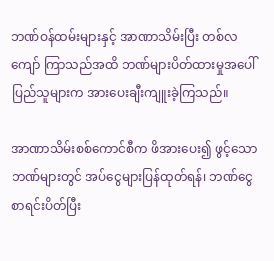ဘဏ်ဝန်ထမ်းများနှင့် အာဏာသိမ်းပြီး တစ်လကျော် ကြာသည်အထိ ဘဏ်များပိတ်ထားမှုအပေါ်  ပြည်သူများက အားပေးချီးကျူးခဲ့ကြသည်။

အာဏာသိမ်းစစ်ကောင်စီက ဖိအားပေး၍ ဖွင့်သောဘဏ်များတွင် အပ်ငွေများပြန်ထုတ်ရန်၊ ဘဏ်ငွေစာရင်းပိတ်ပြီး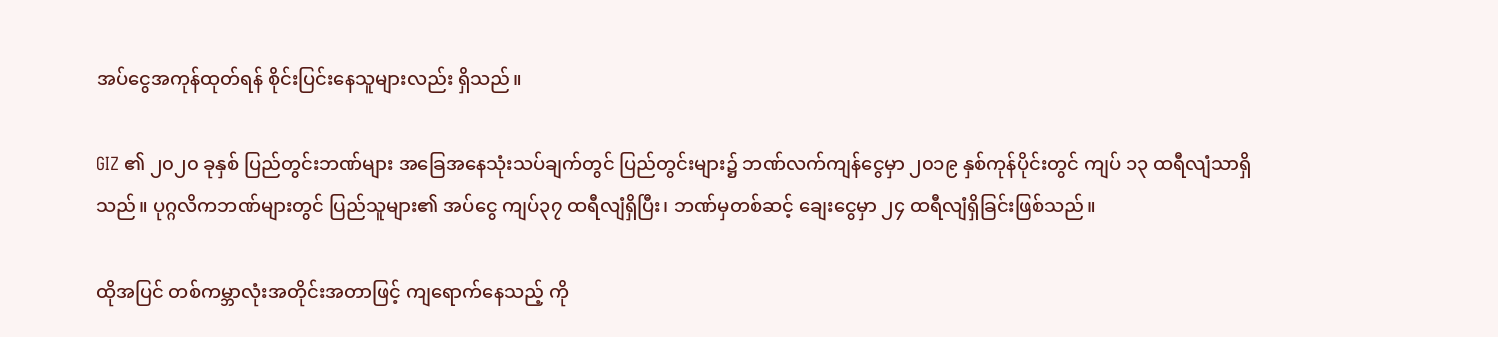အပ်ငွေအကုန်ထုတ်ရန် စိုင်းပြင်းနေသူများလည်း ရှိသည်။

GIZ ၏ ၂၀၂၀ ခုနှစ် ပြည်တွင်းဘဏ်များ အခြေအနေသုံးသပ်ချက်တွင် ပြည်တွင်းများ၌ ဘဏ်လက်ကျန်ငွေမှာ ၂၀၁၉ နှစ်ကုန်ပိုင်းတွင် ကျပ် ၁၃ ထရီလျံသာရှိသည်။ ပုဂ္ဂလိကဘဏ်များတွင် ပြည်သူများ၏ အပ်ငွေ ကျပ်၃၇ ထရီလျံရှိပြီး၊ ဘဏ်မှတစ်ဆင့် ချေးငွေမှာ ၂၄ ထရီလျံရှိခြင်းဖြစ်သည်။

ထိုအပြင် တစ်ကမ္ဘာလုံးအတိုင်းအတာဖြင့် ကျရောက်နေသည့် ကို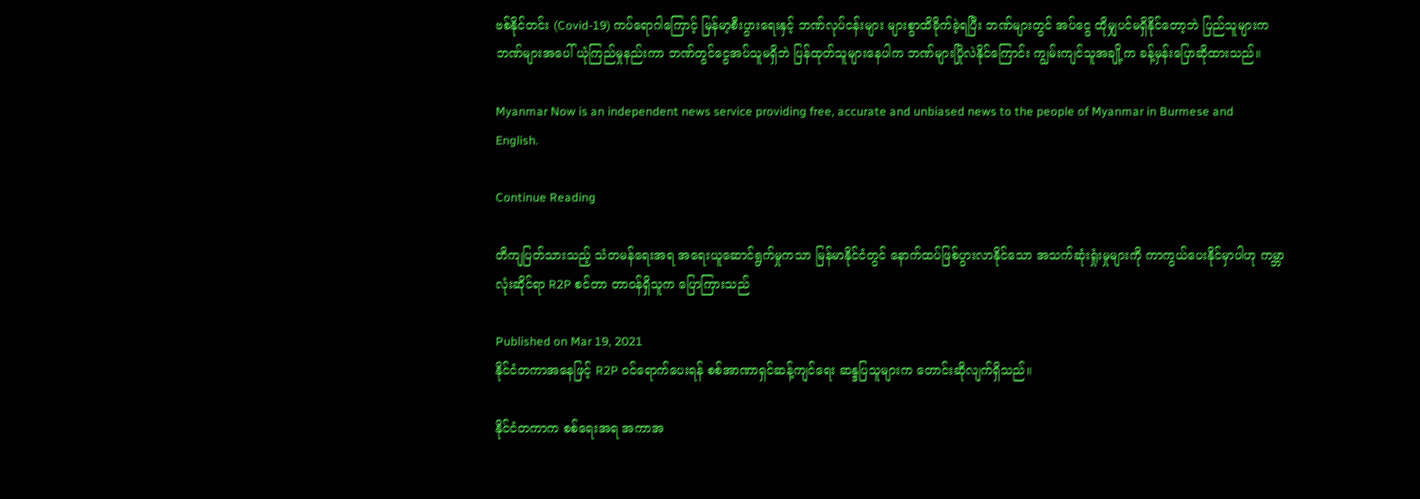ဗစ်နိုင်တင်း (Covid-19) ကပ်ရောဂါကြောင့် မြန်မာ့စီးပွားရေးနှင့် ဘဏ်လုပ်ငန်းများ များစွာထိခိုက်ခဲ့ရပြီး ဘဏ်များတွင် အပ်ငွေ ထိုမျှပင်မရှိနိုင်တော့ဘဲ ပြည်သူများက ဘဏ်များအပေါ် ယုံကြည်မှုနည်းကာ ဘဏ်တွင်ငွေအပ်သူမရှိဘဲ ပြန်ထုတ်သူများနေပါက ဘဏ်များပြိုလဲနိုင်ကြောင်း ကျွမ်းကျင်သူအချို့က ခန့်မှန်းပြောဆိုထားသည်။

Myanmar Now is an independent news service providing free, accurate and unbiased news to the people of Myanmar in Burmese and English.

Continue Reading

တိကျပြတ်သားသည့် သံတမန်ရေးအရ အရေးယူဆောင်ရွက်မှုကသာ မြန်မာနိုင်ငံတွင် နောက်ထပ်ဖြစ်ပွားလာနိုင်သော အသက်ဆုံးရှုံးမှုများကို ကာကွယ်ပေးနိုင်မှာပါဟု ကမ္ဘာလုံးဆိုင်ရာ R2P စင်တာ တာဝန်ရှိသူက ပြောကြားသည်

Published on Mar 19, 2021
နိုင်ငံတကာအနေဖြင့် R2P ဝင်ရောက်ပေးရန် စစ်အာဏာရှင်ဆန့်ကျင်ရေး ဆန္ဒပြသူများက တောင်းဆိုလျက်ရှိသည်။

နိုင်ငံတကာက စစ်ရေးအရ အကာအ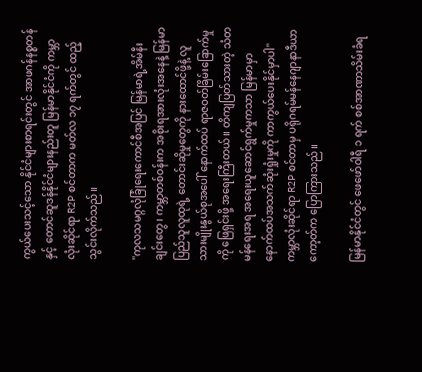ကွယ်ပေးသင့်သော နိုင်ငံများစာရင်းတွင် အာဖဂန်နစ္စတန်နှင့် တောင်ဆူဒန်နိုင်ငံများနည်းတူ မြန်မာနိုင်ငံကို ကမ္ဘာလုံးဆိုင်ရာ R2P စင်တာက မတ်လ ၁၇ ရက်တွင် ထည့်သွင်းလိုက်သည်။

''ကုလသမဂ္ဂလုံခြုံရေးကောင်စီအပြင် မြန်မာရဲ့အိမ်နီးချင်းတွေ၊ ကမ္ဘာတစ်ဝန်းက အစိုးရအားလုံးအနေနဲ့ မြန်မာပြည်သူလူထုရဲ့ တောင်းဆိုမှုတွေကို နားထောင်ဖို့နဲ့ လူသားမျိုးနွယ်စုအပေါ် နောက်ထပ် ရာဇဝတ်ခြိမ်းခြောက်မှုကို ဖြေရှင်းဖို့ အရေးကြီးတယ်။ တိကျပြတ်သားတဲ့ သံတမန်ရေးအရ အရေးယူဆောင်ရွက်မှုကသာ မြန်မာမှာ နောက်ထပ်အသက်ဆုံးရှုံးမှုကို ကာကွယ်ပေးနိုင်မှာပါ'' ကမ္ဘာလုံးဆိုင်ရာ R2P စင်တာမှ ပရိုဂရမ်မန်နေဂျာနာဒီယာကော့တ်က ပြောကြားသည်။

မြန်မာနိုင်ငံတွင် ဖေဖော်ဝါရီ ၁ ရက် စစ်အာဏာသိမ်းခံရ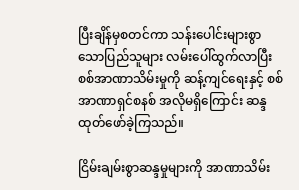ပြီးချိန်မှစတင်ကာ သန်းပေါင်းများစွာသောပြည်သူများ လမ်းပေါ်ထွက်လာပြီး စစ်အာဏာသိမ်းမှုကို ဆန့်ကျင်ရေးနှင့် စစ်အာဏာရှင်စနစ် အလိုမရှိကြောင်း ဆန္ဒထုတ်ဖော်ခဲ့ကြသည်။

ငြိမ်းချမ်းစွာဆန္ဒမှုများကို အာဏာသိမ်း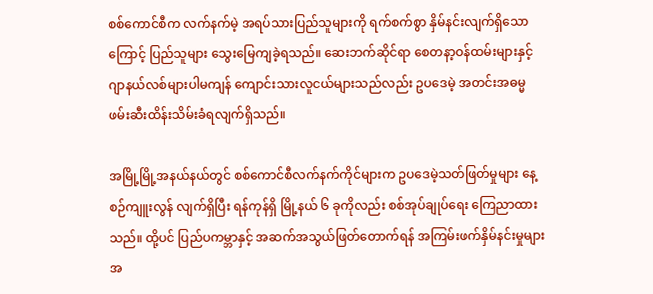စစ်ကောင်စီက လက်နက်မဲ့ အရပ်သားပြည်သူများကို ရက်စက်စွာ နှိမ်နင်းလျက်ရှိသောကြောင့် ပြည်သူများ သွေးမြေကျခဲ့ရသည်။ ဆေးဘက်ဆိုင်ရာ စေတနာ့ဝန်ထမ်းများနှင့် ဂျာနယ်လစ်များပါမကျန် ကျောင်းသားလူငယ်များသည်လည်း ဥပဒေမဲ့ အတင်းအဓမ္မဖမ်းဆီးထိန်းသိမ်းခံရလျက်ရှိသည်။

အမြို့မြို့အနယ်နယ်တွင် စစ်ကောင်စီလက်နက်ကိုင်များက ဥပဒေမဲ့သတ်ဖြတ်မှုများ နေ့စဉ်ကျူးလွန် လျက်ရှိပြီး ရန်ကုန်ရှိ မြို့နယ် ၆ ခုကိုလည်း စစ်အုပ်ချုပ်ရေး ကြေညာထားသည်။ ထို့ပင် ပြည်ပကမ္ဘာနှင့် အဆက်အသွယ်ဖြတ်တောက်ရန် အကြမ်းဖက်နှိမ်နင်းမှုများ အ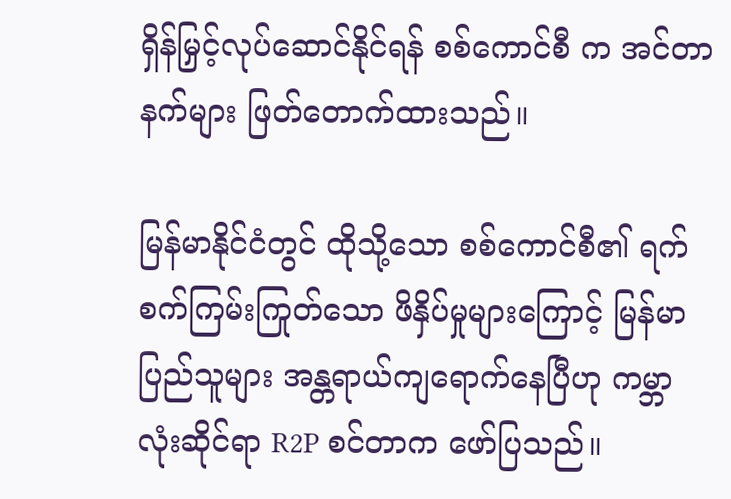ရှိန်မြှင့်လုပ်ဆောင်နိုင်ရန် စစ်ကောင်စီ က အင်တာနက်များ ဖြတ်တောက်ထားသည်။

မြန်မာနိုင်ငံတွင် ထိုသို့သော စစ်ကောင်စီ၏ ရက်စက်ကြမ်းကြုတ်သော ဖိနှိပ်မှုများကြောင့် မြန်မာပြည်သူများ အန္တရာယ်ကျရောက်နေပြီဟု ကမ္ဘာလုံးဆိုင်ရာ R2P စင်တာက ဖော်ပြသည်။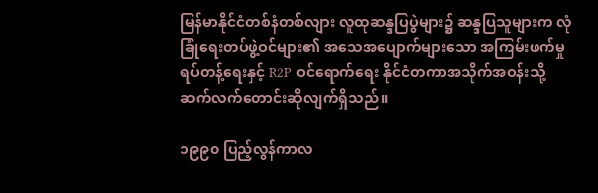မြန်မာနိုင်ငံတစ်နံတစ်လျား လူထုဆန္ဒပြပွဲများ၌ ဆန္ဒပြသူများက လုံခြုံရေးတပ်ဖွဲ့ဝင်များ၏ အသေအပျောက်များသော အကြမ်းဖက်မှုရပ်တန့်ရေးနှင့် R2P ဝင်ရောက်ရေး နိုင်ငံတကာအသိုက်အဝန်းသို့ ဆက်လက်တောင်းဆိုလျက်ရှိသည်။

၁၉၉၀ ပြည့်လွန်ကာလ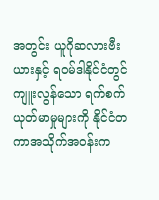အတွင်း ယူဂိုဆလားဗီးယားနှင့် ရဝမ်ဒါနိုင်ငံတွင် ကျူးလွန်သော ရက်စက် ယုတ်မာမှုများကို နိုင်ငံတကာအသိုက်အဝန်းက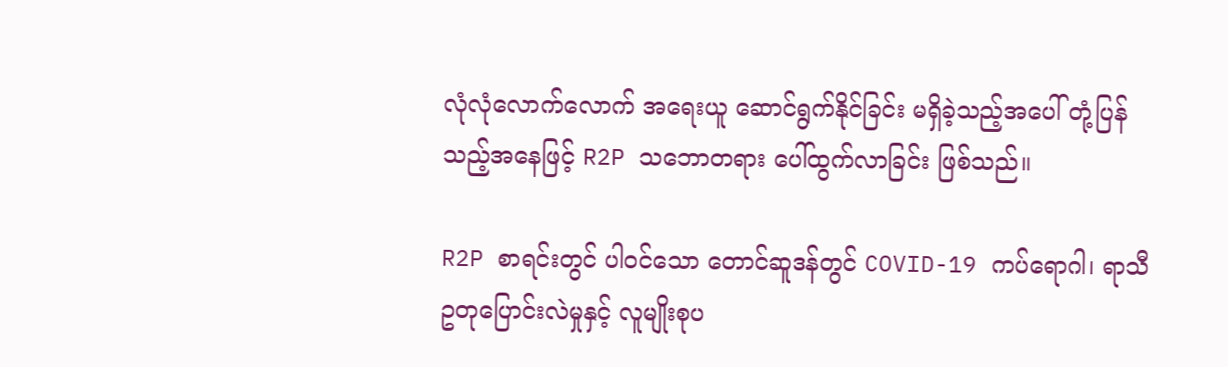လုံလုံလောက်လောက် အရေးယူ ဆောင်ရွက်နိုင်ခြင်း မရှိခဲ့သည့်အပေါ် တုံ့ပြန်သည့်အနေဖြင့် R2P သဘောတရား ပေါ်ထွက်လာခြင်း ဖြစ်သည်။

R2P စာရင်းတွင် ပါဝင်သော တောင်ဆူဒန်တွင် COVID-19 ကပ်ရောဂါ၊ ရာသီဥတုပြောင်းလဲမှုနှင့် လူမျိုးစုပ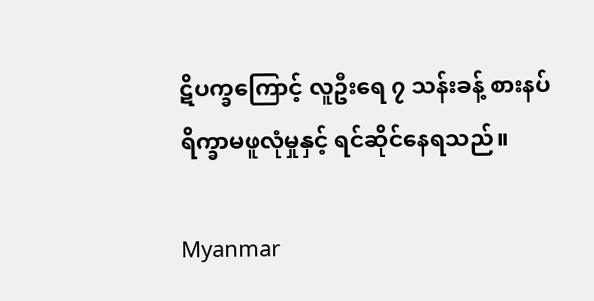ဋိပက္ခကြောင့် လူဦးရေ ၇ သန်းခန့် စားနပ်ရိက္ခာမဖူလုံမှုနှင့် ရင်ဆိုင်နေရသည်။

Myanmar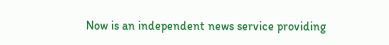Now is an independent news service providing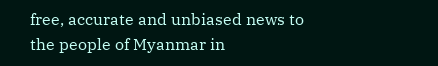free, accurate and unbiased news to the people of Myanmar in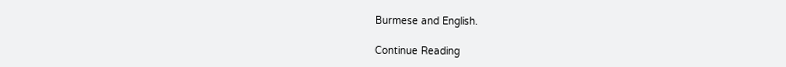Burmese and English.

Continue Reading